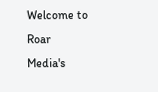Welcome to Roar Media's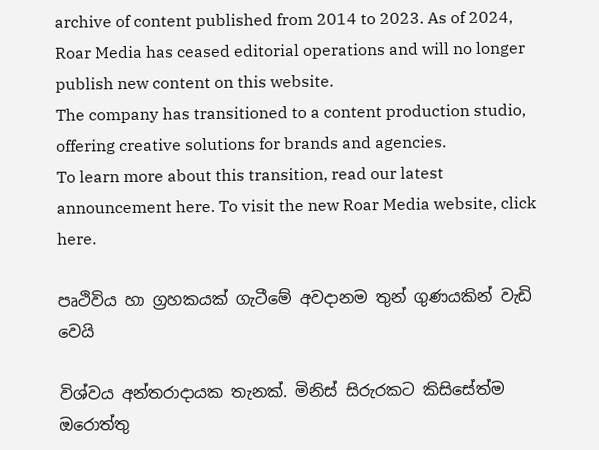archive of content published from 2014 to 2023. As of 2024, Roar Media has ceased editorial operations and will no longer publish new content on this website.
The company has transitioned to a content production studio, offering creative solutions for brands and agencies.
To learn more about this transition, read our latest announcement here. To visit the new Roar Media website, click here.

පෘථිවිය හා ග්‍රහකයක් ගැටීමේ අවදානම තුන් ගුණයකින් වැඩි වෙයි

විශ්වය අන්තරාදායක තැනක්. මිනිස් සිරුරකට කිසිසේත්ම ඔරොත්තු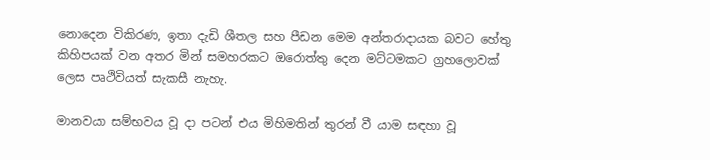නොදෙන විකිරණ, ඉතා දැඩි ශීතල සහ පීඩන මෙම අන්තරාදායක බවට හේතු කිහිපයක් වන අතර මින් සමහරකට ඔරොත්තු දෙන මට්ටමකට ග්‍රහලොවක් ලෙස පෘථිවියත් සැකසී නැහැ.

මානවයා සම්භවය වූ දා පටන් එය මිහිමතින් තුරන් වී යාම සඳහා වූ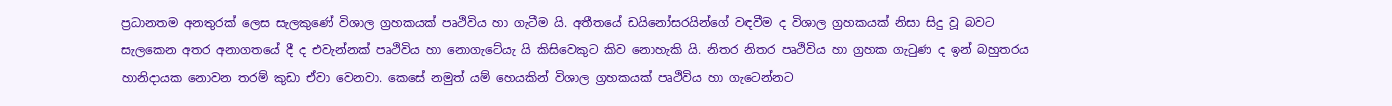ප්‍රධානතම අනතුරක් ලෙස සැලකුණේ විශාල ග්‍රහකයක් පෘථිවිය හා ගැටීම යි. අතීතයේ ඩයිනෝසරයින්ගේ වඳවීම ද විශාල ග්‍රහකයක් නිසා සිදු වූ බවට සැලකෙන අතර අනාගතයේ දී ද එවැන්නක් පෘථිවිය හා නොගැටේයැ යි කිසිවෙකුට කිව නොහැකි යි. නිතර නිතර පෘථිවිය හා ග්‍රහක ගැටුණ ද ඉන් බහුතරය හානිදායක නොවන තරම් කුඩා ඒවා වෙනවා. කෙසේ නමුත් යම් හෙයකින් විශාල ග්‍රහකයක් පෘථිවිය හා ගැටෙන්නට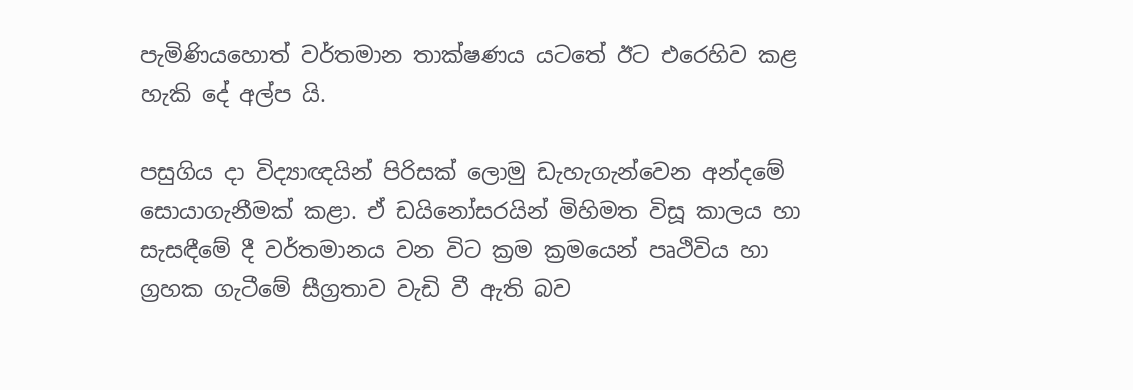පැමිණියහොත් වර්තමාන තාක්ෂණය යටතේ ඊට එරෙහිව කළ හැකි දේ අල්ප යි.

පසුගිය දා විද්‍යාඥයින් පිරිසක් ලොමු ඩැහැගැන්වෙන අන්දමේ සොයාගැනීමක් කළා. ඒ ඩයිනෝසරයින් මිහිමත විසූ කාලය හා සැසඳීමේ දී වර්තමානය වන විට ක්‍රම ක්‍රමයෙන් පෘථිවිය හා ග්‍රහක ගැටීමේ සීග්‍රතාව වැඩි වී ඇති බව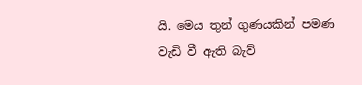යි. මෙය තුන් ගුණයකින් පමණ වැඩි වී ඇති බැව්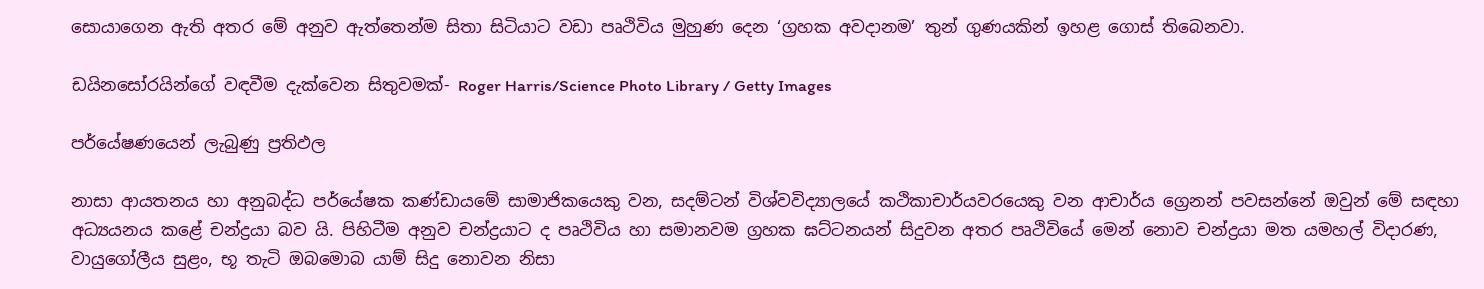සොයාගෙන ඇති අතර මේ අනුව ඇත්තෙන්ම සිතා සිටියාට වඩා පෘථිවිය මුහුණ දෙන ‘ග්‍රහක අවදානම’ තුන් ගුණයකින් ඉහළ ගොස් තිබෙනවා.

ඩයිනසෝරයින්ගේ වඳවීම දැක්වෙන සිතුවමක්- Roger Harris/Science Photo Library / Getty Images

පර්යේෂණයෙන් ලැබුණු ප්‍රතිඵල

නාසා ආයතනය හා අනුබද්ධ පර්යේෂක කණ්ඩායමේ සාමාජිකයෙකු වන, සදම්ටන් විශ්වවිද්‍යාලයේ කථිකාචාර්යවරයෙකු වන ආචාර්ය ග්‍රෙනන් පවසන්නේ ඔවුන් මේ සඳහා අධ්‍යයනය කළේ චන්ද්‍රයා බව යි. පිහිටීම අනුව චන්ද්‍රයාට ද පෘථිවිය හා සමානවම ග්‍රහක ඝට්ටනයන් සිදුවන අතර පෘථිවියේ මෙන් නොව චන්ද්‍රයා මත යමහල් විදාරණ, වායුගෝලීය සුළං, භූ තැටි ඔබමොබ යාම් සිදු නොවන නිසා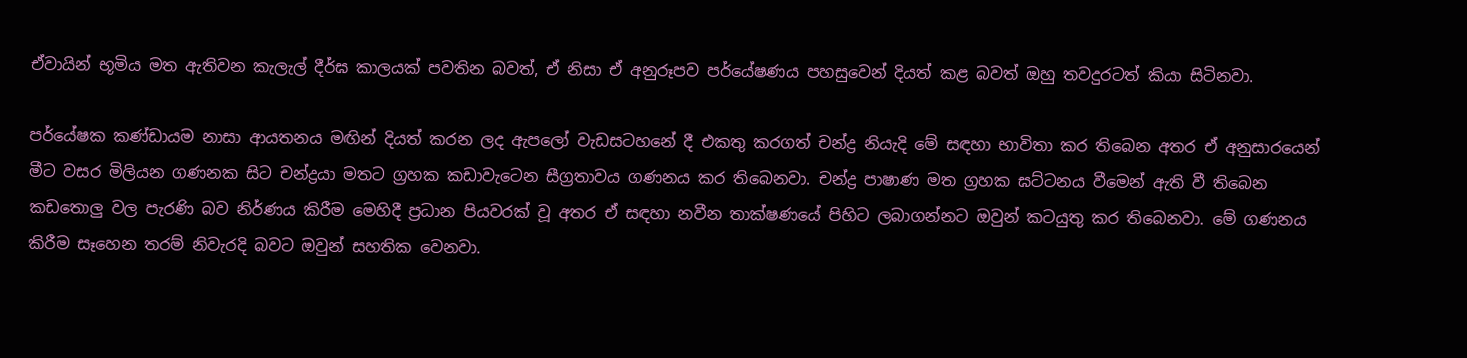ඒවායින් භූමිය මත ඇතිවන කැලැල් දීර්ඝ කාලයක් පවතින බවත්, ඒ නිසා ඒ අනුරූපව පර්යේෂණය පහසුවෙන් දියත් කළ බවත් ඔහු තවදුරටත් කියා සිටිනවා.

පර්යේෂක කණ්ඩායම නාසා ආයතනය මඟින් දියත් කරන ලද ඇපලෝ වැඩසටහනේ දී එකතු කරගත් චන්ද්‍ර නියැදි මේ සඳහා භාවිතා කර තිබෙන අතර ඒ අනුසාරයෙන් මීට වසර මිලියන ගණනක සිට චන්ද්‍රයා මතට ග්‍රහක කඩාවැටෙන සීග්‍රතාවය ගණනය කර තිබෙනවා. චන්ද්‍ර පාෂාණ මත ග්‍රහක ඝට්ටනය වීමෙන් ඇති වී තිබෙන කඩතොලු වල පැරණි බව නිර්ණය කිරීම මෙහිදී ප්‍රධාන පියවරක් වූ අතර ඒ සඳහා නවීන තාක්ෂණයේ පිහිට ලබාගන්නට ඔවුන් කටයුතු කර තිබෙනවා. මේ ගණනය කිරීම සෑහෙන තරම් නිවැරදි බවට ඔවුන් සහතික වෙනවා.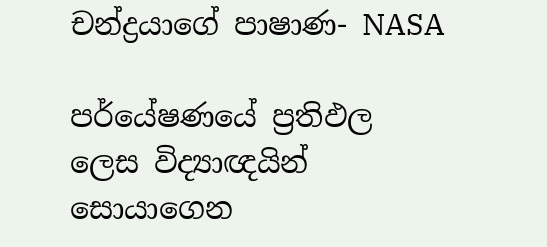චන්ද්‍රයාගේ පාෂාණ- NASA

පර්යේෂණයේ ප්‍රතිඵල ලෙස විද්‍යාඥයින් සොයාගෙන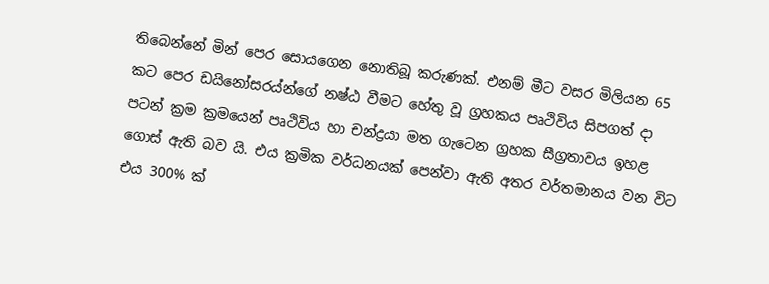තිබෙන්නේ මින් පෙර සොයගෙන නොතිබූ කරුණක්. එනම් මීට වසර මිලියන 65 කට පෙර ඩයිනෝසරය්න්ගේ නෂ්ඨ වීමට හේතු වූ ග්‍රහකය පෘථිවිය සිපගත් දා පටන් ක්‍රම ක්‍රමයෙන් පෘථිවිය හා චන්ද්‍රයා මත ගැටෙන ග්‍රහක සීග්‍රතාවය ඉහළ ගොස් ඇති බව යි. එය ක්‍රමික වර්ධනයක් පෙන්වා ඇති අතර වර්තමානය වන විට එය 300% ක්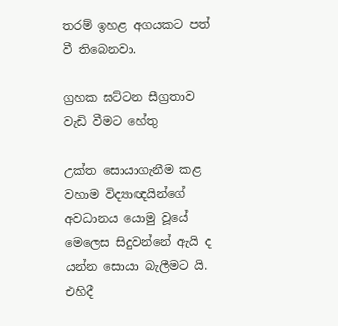තරම් ඉහළ අගයකට පත් වී තිබෙනවා.

ග්‍රහක ඝට්ටන සීග්‍රතාව වැඩි වීමට හේතු

උක්ත සොයාගැනීම කළ වහාම විද්‍යාඥයින්ගේ අවධානය යොමු වූයේ මෙලෙස සිදුවන්නේ ඇයි ද යන්න සොයා බැලීමට යි. එහිදී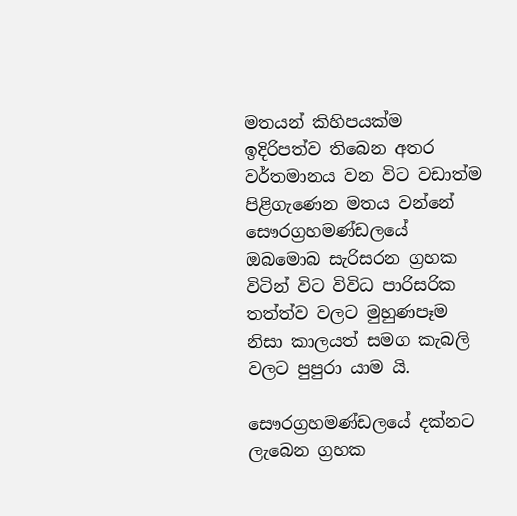මතයන් කිහිපයක්ම ඉදිරිපත්ව තිබෙන අතර වර්තමානය වන විට වඩාත්ම පිළිගැණෙන මතය වන්නේ සෞරග්‍රහමණ්ඩලයේ ඔබමොබ සැරිසරන ග්‍රහක විටින් විට විවිධ පාරිසරික තත්ත්ව වලට මුහුණපෑම නිසා කාලයත් සමග කැබලි වලට පුපුරා යාම යි.

සෞරග්‍රහමණ්ඩලයේ දක්නට ලැබෙන ග්‍රහක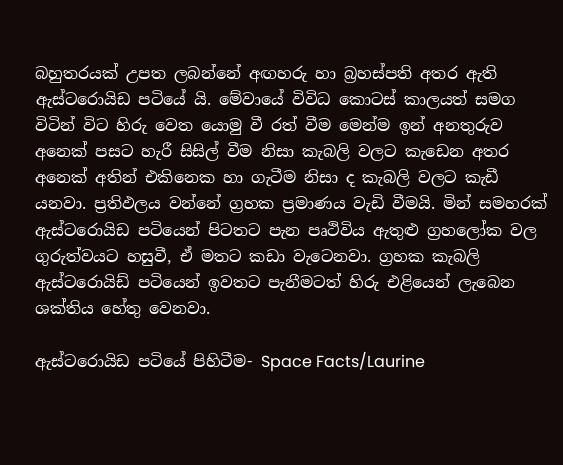බහුතරයක් උපත ලබන්නේ අඟහරු හා බ්‍රහස්පති අතර ඇති ඇස්ටරොයිඩ පටියේ යි. මේවායේ විවිධ කොටස් කාලයත් සමග විටින් විට හිරු වෙත යොමු වී රත් වීම මෙන්ම ඉන් අනතුරුව අනෙක් පසට හැරී සිසිල් වීම නිසා කැබලි වලට කැඩෙන අතර අනෙක් අතින් එකිනෙක හා ගැටීම නිසා ද කැබලි වලට කැඩී යනවා. ප්‍රතිඵලය වන්නේ ග්‍රහක ප්‍රමාණය වැඩි වීමයි. මින් සමහරක් ඇස්ටරොයිඩ පටියෙන් පිටතට පැන පෘථිවිය ඇතුළු ග්‍රහලෝක වල ගුරුත්වයට හසුවී, ඒ මතට කඩා වැටෙනවා. ග්‍රහක කැබලි ඇස්ටරොයිඩ් පටියෙන් ඉවතට පැනීමටත් හිරු එළියෙන් ලැබෙන ශක්තිය හේතු වෙනවා.

ඇස්ටරොයිඩ පටියේ පිහිටීම- Space Facts/Laurine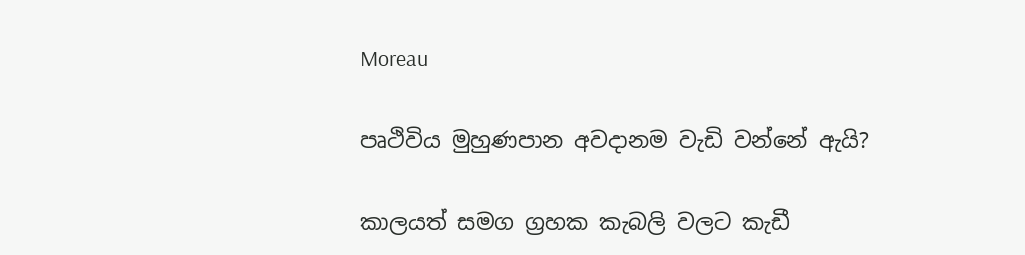Moreau

පෘථිවිය මුහුණපාන අවදානම වැඩි වන්නේ ඇයි?

කාලයත් සමග ග්‍රහක කැබලි වලට කැඩී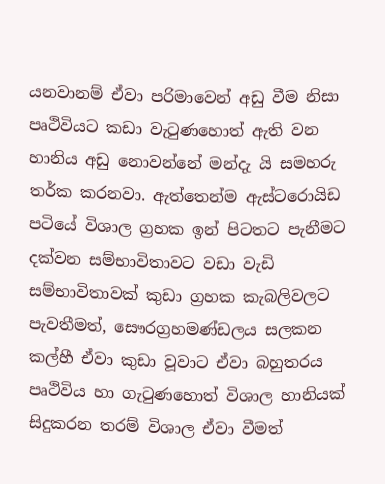යනවානම් ඒවා පරිමාවෙන් අඩු වීම නිසා පෘථිවියට කඩා වැටුණහොත් ඇති වන හානිය අඩු නොවන්නේ මන්දැ යි සමහරු තර්ක කරනවා. ඇත්තෙන්ම ඇස්ටරොයිඩ පටියේ විශාල ග්‍රහක ඉන් පිටතට පැනීමට දක්වන සම්භාවිතාවට වඩා වැඩි සම්භාවිතාවක් කුඩා ග්‍රහක කැබලිවලට පැවතීමත්, සෞරග්‍රහමණ්ඩලය සලකන කල්හී ඒවා කුඩා වූවාට ඒවා බහුතරය පෘථිවිය හා ගැටුණහොත් විශාල හානියක් සිදුකරන තරම් විශාල ඒවා වීමත්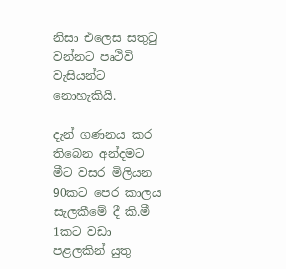නිසා එලෙස සතුටු වන්නට පෘථිවි වැසියන්ට නොහැකියි.

දැන් ගණනය කර තිබෙන අන්දමට මීට වසර මිලියන 90කට පෙර කාලය සැලකීමේ දී කි.මී 1කට වඩා පළලකින් යුතු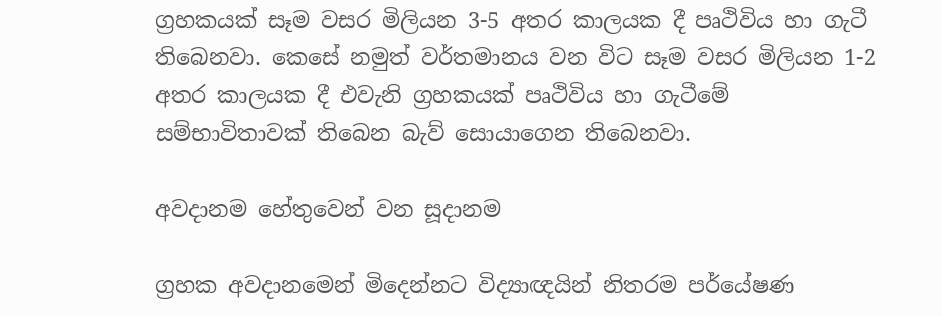ග්‍රහකයක් සෑම වසර මිලියන 3-5 අතර කාලයක දී පෘථිවිය හා ගැටී තිබෙනවා. කෙසේ නමුත් වර්තමානය වන විට සෑම වසර මිලියන 1-2 අතර කාලයක දී එවැනි ග්‍රහකයක් පෘථිවිය හා ගැටීමේ සම්භාවිතාවක් තිබෙන බැව් සොයාගෙන තිබෙනවා.

අවදානම හේතුවෙන් වන සූදානම

ග්‍රහක අවදානමෙන් මිදෙන්නට විද්‍යාඥයින් නිතරම පර්යේෂණ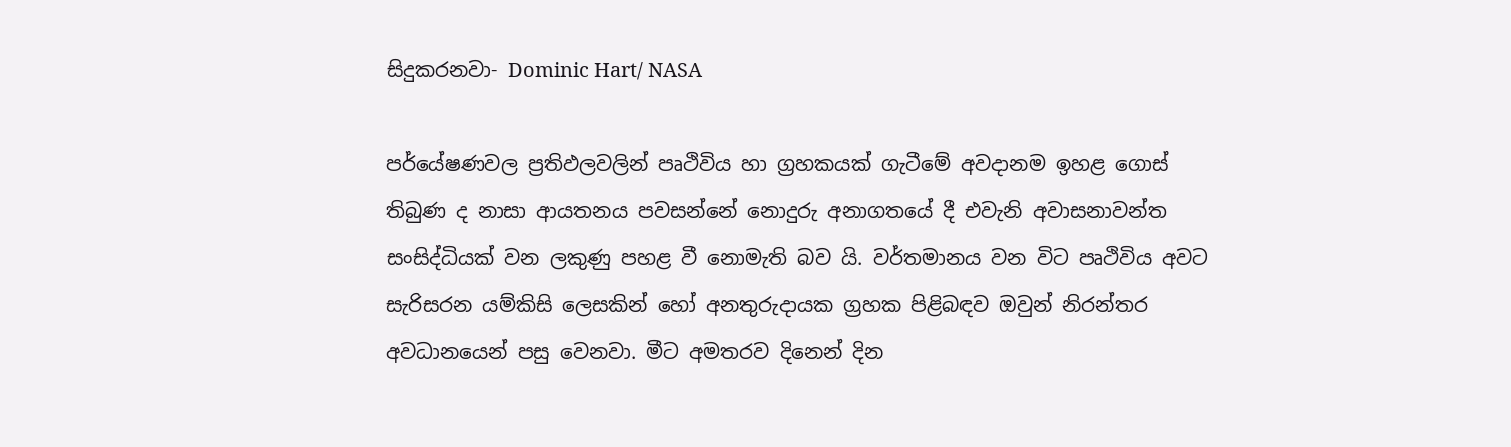සිදුකරනවා- Dominic Hart/ NASA

පර්යේෂණවල ප්‍රතිඵලවලින් පෘථිවිය හා ග්‍රහකයක් ගැටීමේ අවදානම ඉහළ ගොස් තිබුණ ද නාසා ආයතනය පවසන්නේ නොදුරු අනාගතයේ දී එවැනි අවාසනාවන්ත සංසිද්ධියක් වන ලකුණු පහළ වී නොමැති බව යි. වර්තමානය වන විට පෘථිවිය අවට සැරිසරන යම්කිසි ලෙසකින් හෝ අනතුරුදායක ග්‍රහක පිළිබඳව ඔවුන් නිරන්තර අවධානයෙන් පසු වෙනවා. මීට අමතරව දිනෙන් දින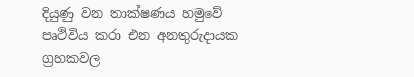දියුණු වන තාක්ෂණය හමුවේ පෘථිවිය කරා එන අනතුරුදායක ග්‍රහකවල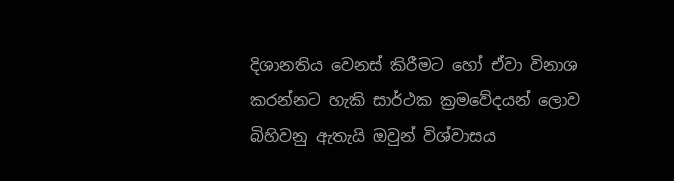දිශානතිය වෙනස් කිරීමට හෝ ඒවා විනාශ කරන්නට හැකි සාර්ථක ක්‍රමවේදයන් ලොව බිහිවනු ඇතැයි ඔවුන් විශ්වාසය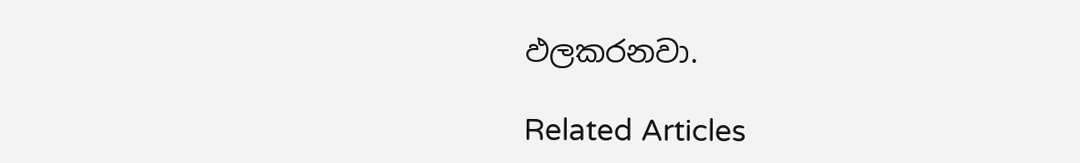ඵලකරනවා.

Related Articles